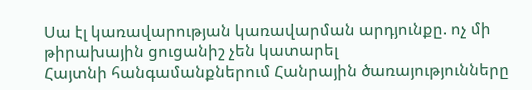Սա էլ կառավարության կառավարման արդյունքը. ոչ մի թիրախային ցուցանիշ չեն կատարել
Հայտնի հանգամանքներում Հանրային ծառայությունները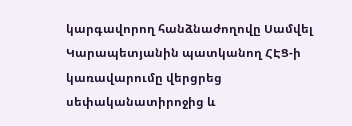կարգավորող հանձնաժողովը Սամվել Կարապետյանին պատկանող ՀԷՑ-ի կառավարումը վերցրեց սեփականատիրոջից և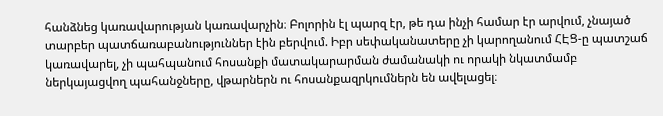հանձնեց կառավարության կառավարչին։ Բոլորին էլ պարզ էր, թե դա ինչի համար էր արվում, չնայած տարբեր պատճառաբանություններ էին բերվում. Իբր սեփականատերը չի կարողանում ՀԷՑ-ը պատշաճ կառավարել, չի պահպանում հոսանքի մատակարարման ժամանակի ու որակի նկատմամբ ներկայացվող պահանջները, վթարներն ու հոսանքազրկումներն են ավելացել։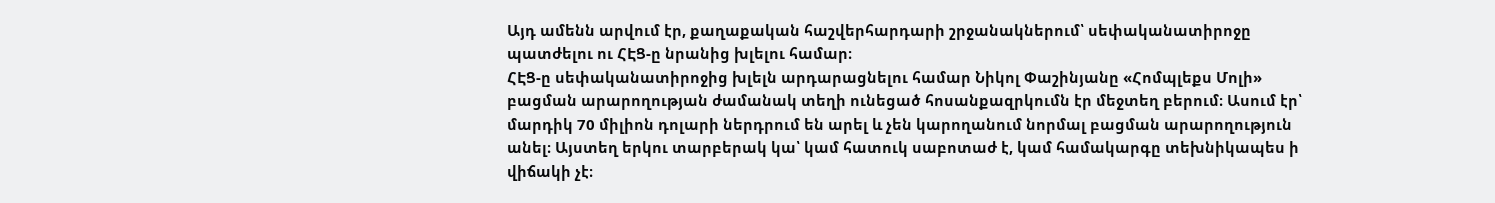Այդ ամենն արվում էր, քաղաքական հաշվերհարդարի շրջանակներում՝ սեփականատիրոջը պատժելու ու ՀԷՑ-ը նրանից խլելու համար։
ՀԷՑ-ը սեփականատիրոջից խլելն արդարացնելու համար Նիկոլ Փաշինյանը «Հոմպլեքս Մոլի» բացման արարողության ժամանակ տեղի ունեցած հոսանքազրկումն էր մեջտեղ բերում։ Ասում էր՝ մարդիկ 70 միլիոն դոլարի ներդրում են արել և չեն կարողանում նորմալ բացման արարողություն անել։ Այստեղ երկու տարբերակ կա՝ կամ հատուկ սաբոտաժ է, կամ համակարգը տեխնիկապես ի վիճակի չէ։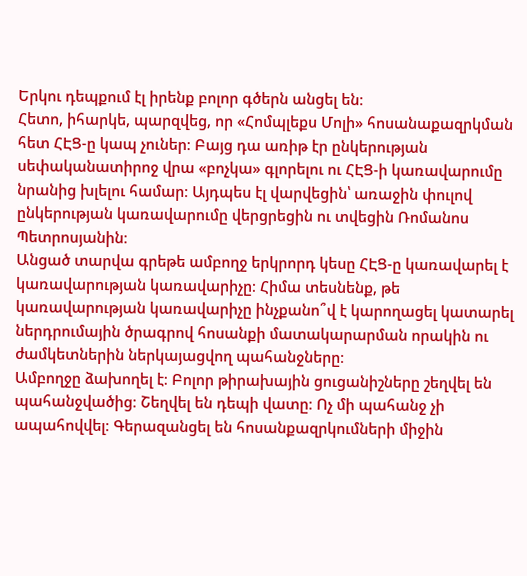Երկու դեպքում էլ իրենք բոլոր գծերն անցել են։
Հետո, իհարկե, պարզվեց, որ «Հոմպլեքս Մոլի» հոսանաքազրկման հետ ՀԷՑ-ը կապ չուներ։ Բայց դա առիթ էր ընկերության սեփականատիրոջ վրա «բոչկա» գլորելու ու ՀԷՑ-ի կառավարումը նրանից խլելու համար։ Այդպես էլ վարվեցին՝ առաջին փուլով ընկերության կառավարումը վերցրեցին ու տվեցին Ռոմանոս Պետրոսյանին։
Անցած տարվա գրեթե ամբողջ երկրորդ կեսը ՀԷՑ-ը կառավարել է կառավարության կառավարիչը։ Հիմա տեսնենք, թե կառավարության կառավարիչը ինչքանո՞վ է կարողացել կատարել ներդրումային ծրագրով հոսանքի մատակարարման որակին ու ժամկետներին ներկայացվող պահանջները։
Ամբողջը ձախողել է։ Բոլոր թիրախային ցուցանիշները շեղվել են պահանջվածից։ Շեղվել են դեպի վատը։ Ոչ մի պահանջ չի ապահովվել։ Գերազանցել են հոսանքազրկումների միջին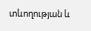տևողության և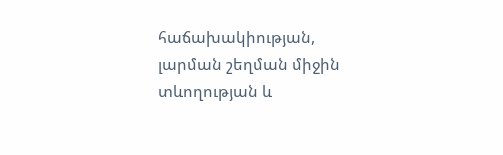հաճախակիության, լարման շեղման միջին տևողության և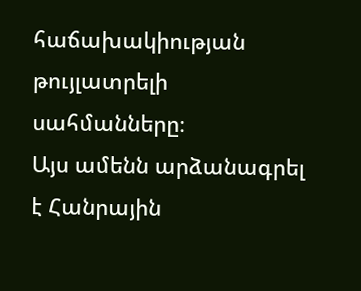հաճախակիության թույլատրելի սահմանները։
Այս ամենն արձանագրել է Հանրային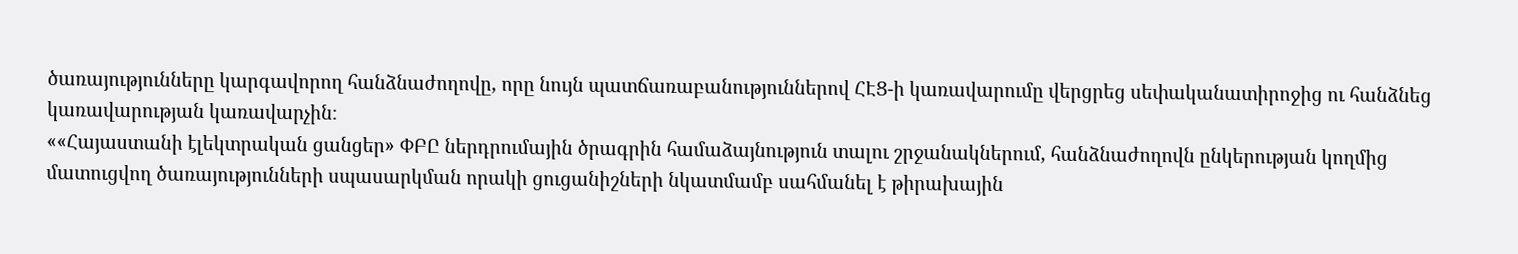ծառայությունները կարգավորող հանձնաժողովը, որը նույն պատճառաբանություններով ՀԷՑ-ի կառավարումը վերցրեց սեփականատիրոջից ու հանձնեց կառավարության կառավարչին։
««Հայաստանի էլեկտրական ցանցեր» ՓԲԸ ներդրումային ծրագրին համաձայնություն տալու շրջանակներում, հանձնաժողովն ընկերության կողմից մատուցվող ծառայությունների սպասարկման որակի ցուցանիշների նկատմամբ սահմանել է թիրախային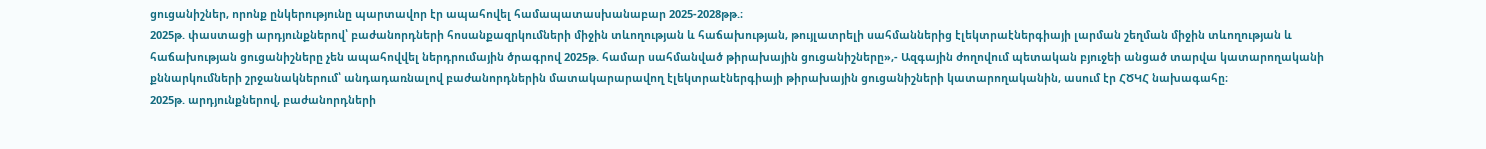ցուցանիշներ, որոնք ընկերությունը պարտավոր էր ապահովել համապատասխանաբար 2025-2028թթ.։
2025թ. փաստացի արդյունքներով՝ բաժանորդների հոսանքազրկումների միջին տևողության և հաճախության, թույլատրելի սահմաններից էլեկտրաէներգիայի լարման շեղման միջին տևողության և հաճախության ցուցանիշները չեն ապահովվել ներդրումային ծրագրով 2025թ. համար սահմանված թիրախային ցուցանիշները»,- Ազգային ժողովում պետական բյուջեի անցած տարվա կատարողականի քննարկումների շրջանակներում՝ անդադառնալով բաժանորդներին մատակարարավող էլեկտրաէներգիայի թիրախային ցուցանիշների կատարողականին, ասում էր ՀԾԿՀ նախագահը։
2025թ. արդյունքներով, բաժանորդների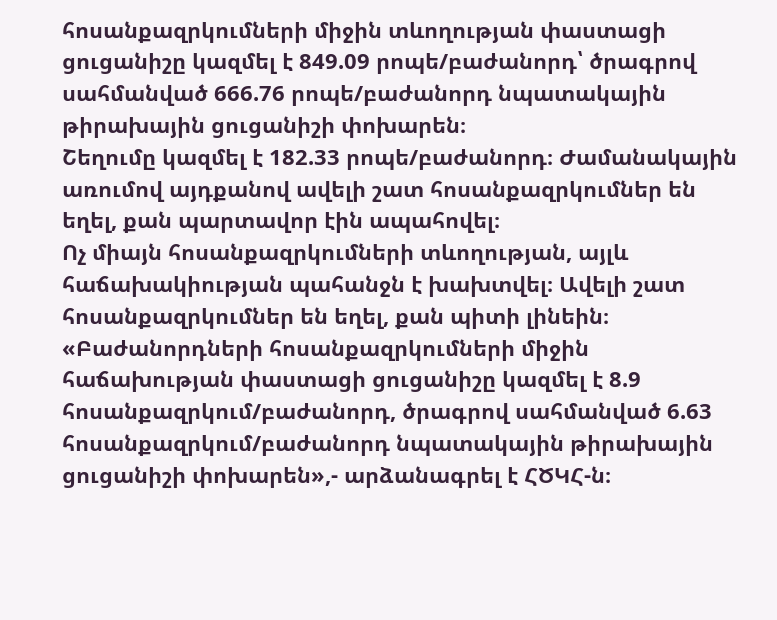հոսանքազրկումների միջին տևողության փաստացի ցուցանիշը կազմել է 849.09 րոպե/բաժանորդ՝ ծրագրով սահմանված 666.76 րոպե/բաժանորդ նպատակային թիրախային ցուցանիշի փոխարեն։
Շեղումը կազմել է 182.33 րոպե/բաժանորդ։ Ժամանակային առումով այդքանով ավելի շատ հոսանքազրկումներ են եղել, քան պարտավոր էին ապահովել։
Ոչ միայն հոսանքազրկումների տևողության, այլև հաճախակիության պահանջն է խախտվել։ Ավելի շատ հոսանքազրկումներ են եղել, քան պիտի լինեին։
«Բաժանորդների հոսանքազրկումների միջին հաճախության փաստացի ցուցանիշը կազմել է 8.9 հոսանքազրկում/բաժանորդ, ծրագրով սահմանված 6.63 հոսանքազրկում/բաժանորդ նպատակային թիրախային ցուցանիշի փոխարեն»,- արձանագրել է ՀԾԿՀ-ն։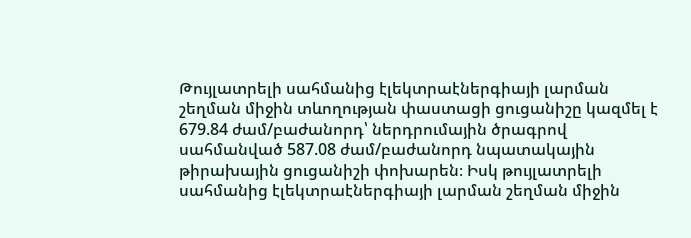Թույլատրելի սահմանից էլեկտրաէներգիայի լարման շեղման միջին տևողության փաստացի ցուցանիշը կազմել է 679.84 ժամ/բաժանորդ՝ ներդրումային ծրագրով սահմանված 587.08 ժամ/բաժանորդ նպատակային թիրախային ցուցանիշի փոխարեն։ Իսկ թույլատրելի սահմանից էլեկտրաէներգիայի լարման շեղման միջին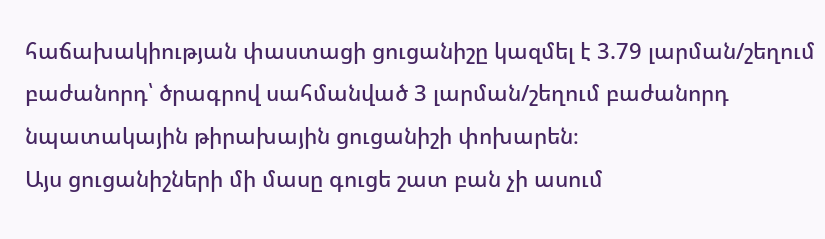հաճախակիության փաստացի ցուցանիշը կազմել է 3.79 լարման/շեղում բաժանորդ՝ ծրագրով սահմանված 3 լարման/շեղում բաժանորդ նպատակային թիրախային ցուցանիշի փոխարեն։
Այս ցուցանիշների մի մասը գուցե շատ բան չի ասում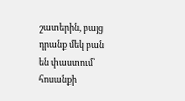շատերին, բայց դրանք մեկ բան են փաստում՝ հոսանքի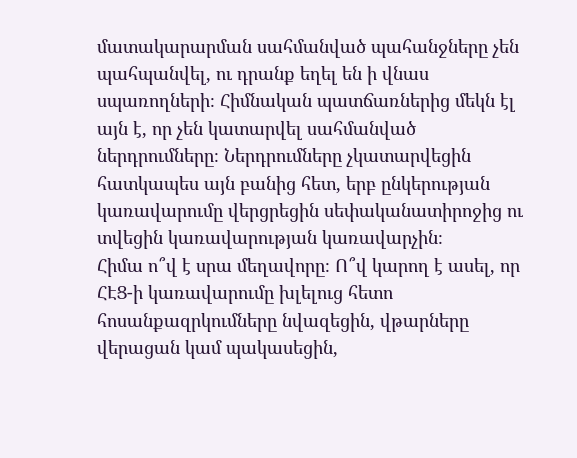մատակարարման սահմանված պահանջները չեն պահպանվել, ու դրանք եղել են ի վնաս սպառողների։ Հիմնական պատճառներից մեկն էլ այն է, որ չեն կատարվել սահմանված ներդրումները։ Ներդրումները չկատարվեցին հատկապես այն բանից հետ, երբ ընկերության կառավարումը վերցրեցին սեփականատիրոջից ու տվեցին կառավարության կառավարչին։
Հիմա ո՞վ է սրա մեղավորը։ Ո՞վ կարող է ասել, որ ՀԷՑ-ի կառավարումը խլելուց հետո հոսանքազրկումները նվազեցին, վթարները վերացան կամ պակասեցին,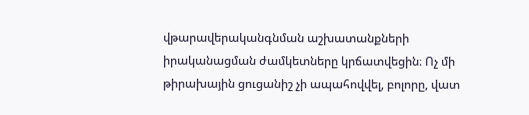վթարավերականգնման աշխատանքների իրականացման ժամկետները կրճատվեցին։ Ոչ մի թիրախային ցուցանիշ չի ապահովվել, բոլորը, վատ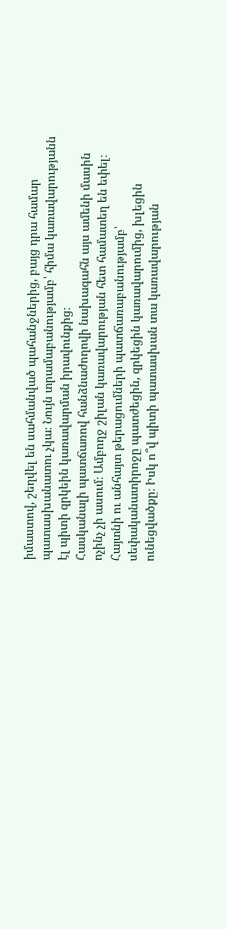իմաստով, շեղվել են սահմանված պահանջներից, բայց դրա համար պատասխանատու չկա։ Նույն տրամաբանությամբ՝ հիմա կառավարությանն էլ պիտի զրկեին կառավարման իրավունքից։
Հասկանալի պատճառով հանձնաժողովի նախագահն այս ամենի մասին ոչինչ չի ասում։ Ամբողջ շիլան կառավարության հետ համատեղ են եփել։ Հայտնի ու անհայտ թերացումների պատճառաբանությամբ՝ սեփականատիրոջը պատժեցին, զրկեցին կառավարումից, խլեցին ունեցվածքը։ Իսկ ո՞վ պիտի պատասխան տա կառավարության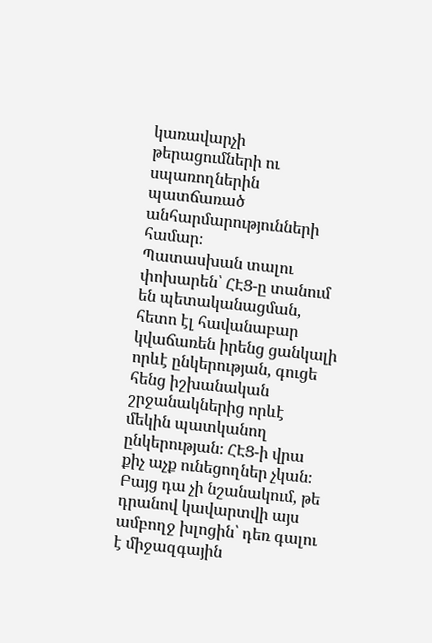կառավարչի թերացումների ու սպառողներին պատճառած անհարմարությունների համար։
Պատասխան տալու փոխարեն՝ ՀԷՑ-ը տանում են պետականացման, հետո էլ հավանաբար կվաճառեն իրենց ցանկալի որևէ ընկերության, գուցե հենց իշխանական շրջանակներից որևէ մեկին պատկանող ընկերության։ ՀԷՑ-ի վրա քիչ աչք ունեցողներ չկան։ Բայց դա չի նշանակում, թե դրանով կավարտվի այս ամբողջ խլոցին՝ դեռ գալու է միջազգային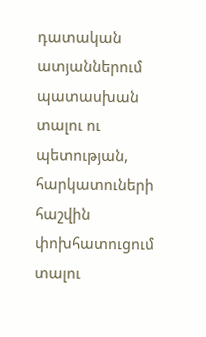դատական ատյաններում պատասխան տալու ու պետության, հարկատուների հաշվին փոխհատուցում տալու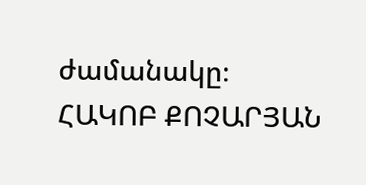ժամանակը։
ՀԱԿՈԲ ՔՈՉԱՐՅԱՆ